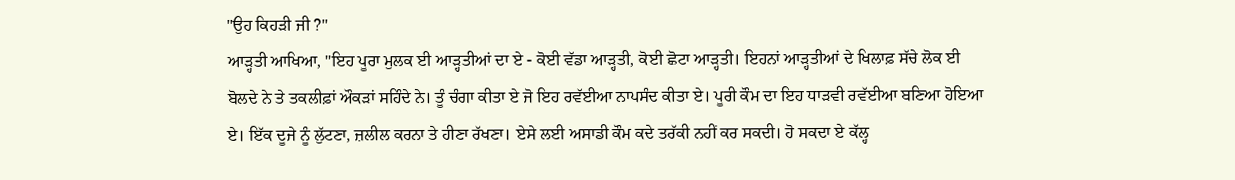"ਉਹ ਕਿਹੜੀ ਜੀ ?"
ਆੜ੍ਹਤੀ ਆਖਿਆ, "ਇਹ ਪੂਰਾ ਮੁਲਕ ਈ ਆੜ੍ਹਤੀਆਂ ਦਾ ਏ - ਕੋਈ ਵੱਡਾ ਆੜ੍ਹਤੀ, ਕੋਈ ਛੋਟਾ ਆੜ੍ਹਤੀ। ਇਹਨਾਂ ਆੜ੍ਹਤੀਆਂ ਦੇ ਖਿਲਾਫ਼ ਸੱਚੇ ਲੋਕ ਈ ਬੋਲਦੇ ਨੇ ਤੇ ਤਕਲੀਫ਼ਾਂ ਔਕੜਾਂ ਸਹਿੰਦੇ ਨੇ। ਤੂੰ ਚੰਗਾ ਕੀਤਾ ਏ ਜੋ ਇਹ ਰਵੱਈਆ ਨਾਪਸੰਦ ਕੀਤਾ ਏ। ਪੂਰੀ ਕੌਮ ਦਾ ਇਹ ਧਾੜਵੀ ਰਵੱਈਆ ਬਣਿਆ ਹੋਇਆ ਏ। ਇੱਕ ਦੂਜੇ ਨੂੰ ਲੁੱਟਣਾ, ਜ਼ਲੀਲ ਕਰਨਾ ਤੇ ਹੀਣਾ ਰੱਖਣਾ। ਏਸੇ ਲਈ ਅਸਾਡੀ ਕੌਮ ਕਦੇ ਤਰੱਕੀ ਨਹੀਂ ਕਰ ਸਕਦੀ। ਹੋ ਸਕਦਾ ਏ ਕੱਲ੍ਹ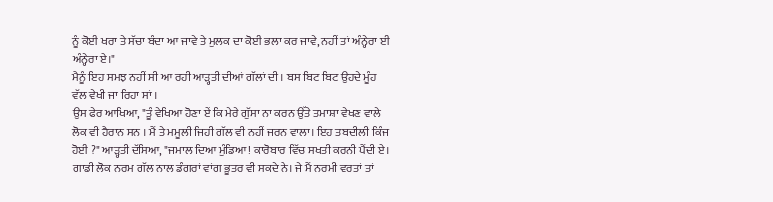ਨੂੰ ਕੋਈ ਖਰਾ ਤੇ ਸੱਚਾ ਬੰਦਾ ਆ ਜਾਵੇ ਤੇ ਮੁਲਕ ਦਾ ਕੋਈ ਭਲਾ ਕਰ ਜਾਵੇ, ਨਹੀਂ ਤਾਂ ਅੰਨ੍ਹੇਰਾ ਈ ਅੰਨ੍ਹੇਰਾ ਏ।"
ਮੈਨੂੰ ਇਹ ਸਮਝ ਨਹੀਂ ਸੀ ਆ ਰਹੀ ਆੜ੍ਹਤੀ ਦੀਆਂ ਗੱਲਾਂ ਦੀ । ਬਸ ਬਿਟ ਬਿਟ ਉਹਦੇ ਮੂੰਹ ਵੱਲ ਵੇਖੀ ਜਾ ਰਿਹਾ ਸਾਂ ।
ਉਸ ਫੇਰ ਆਖਿਆ, "ਤੂੰ ਵੇਖਿਆ ਹੋਣਾ ਏਂ ਕਿ ਮੇਰੇ ਗੁੱਸਾ ਨਾ ਕਰਨ ਉੱਤੇ ਤਮਾਸ਼ਾ ਵੇਖਣ ਵਾਲੇ ਲੋਕ ਵੀ ਹੈਰਾਨ ਸਨ । ਮੈਂ ਤੇ ਮਮੂਲੀ ਜਿਹੀ ਗੱਲ ਵੀ ਨਹੀਂ ਜਰਨ ਵਾਲਾ। ਇਹ ਤਬਦੀਲੀ ਕਿੰਜ ਹੋਈ ?" ਆੜ੍ਹਤੀ ਦੱਸਿਆ, "ਜਮਾਲ ਦਿਆ ਮੁੰਡਿਆ! ਕਾਰੋਬਾਰ ਵਿੱਚ ਸਖਤੀ ਕਰਨੀ ਪੈਂਦੀ ਏ। ਗਾਡੀ ਲੋਕ ਨਰਮ ਗੱਲ ਨਾਲ ਡੰਗਰਾਂ ਵਾਂਗ ਭੂਤਰ ਵੀ ਸਕਦੇ ਨੇ। ਜੇ ਮੈਂ ਨਰਮੀ ਵਰਤਾਂ ਤਾਂ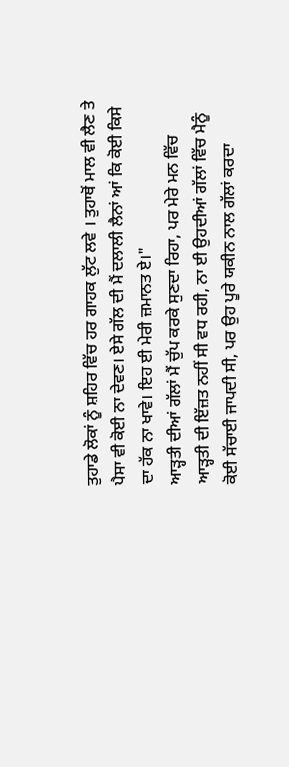ਤੁਹਾਡੇ ਲੋਕਾਂ ਨੂੰ ਸ਼ਹਿਰ ਵਿੱਚ ਹਰ ਗਾਹਕ ਲੁੱਟ ਲਵੇ । ਤੁਹਾਥੋਂ ਮਾਲ ਵੀ ਲੈਣ ਤੇ ਪੈਸਾ ਵੀ ਕੋਈ ਨਾ ਦੇਵਣ। ਏਸੇ ਗੱਲ ਦੀ ਮੈਂ ਦਲਾਲੀ ਲੈਨਾਂ ਆਂ ਕਿ ਕੋਈ ਕਿਸੇ ਦਾ ਹੱਕ ਨਾ ਖਾਵੇ। ਇਹ ਈ ਮੇਰੀ ਜ਼ਮਾਨਤ ਏ।"
ਆੜ੍ਹਤੀ ਦੀਆਂ ਗੱਲਾਂ ਮੈਂ ਚੁੱਪ ਕਰਕੇ ਸੁਣਦਾ ਰਿਹਾ, ਪਰ ਮੇਰੇ ਮਨ ਵਿੱਚ ਆੜ੍ਹਤੀ ਦੀ ਇੱਜ਼ਤ ਨਹੀਂ ਸੀ ਵਧ ਰਹੀ, ਨਾ ਈ ਉਹਦੀਆਂ ਗੱਲਾਂ ਵਿੱਚ ਮੈਨੂੰ ਕੋਈ ਸੱਚਾਈ ਜਾਪਦੀ ਸੀ, ਪਰ ਉਹ ਪੂਰੇ ਯਕੀਨ ਨਾਲ ਗੱਲਾਂ ਕਰਦਾ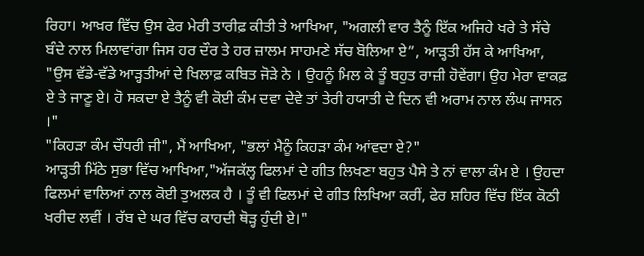ਰਿਹਾ। ਆਖ਼ਰ ਵਿੱਚ ਉਸ ਫੇਰ ਮੇਰੀ ਤਾਰੀਫ਼ ਕੀਤੀ ਤੇ ਆਖਿਆ, "ਅਗਲੀ ਵਾਰ ਤੈਨੂੰ ਇੱਕ ਅਜਿਹੇ ਖਰੇ ਤੇ ਸੱਚੇ ਬੰਦੇ ਨਾਲ ਮਿਲਾਵਾਂਗਾ ਜਿਸ ਹਰ ਦੌਰ ਤੇ ਹਰ ਜ਼ਾਲਮ ਸਾਹਮਣੇ ਸੱਚ ਬੋਲਿਆ ਏ”, ਆੜ੍ਹਤੀ ਹੱਸ ਕੇ ਆਖਿਆ, "ਉਸ ਵੱਡੇ-ਵੱਡੇ ਆੜ੍ਹਤੀਆਂ ਦੇ ਖਿਲਾਫ਼ ਕਬਿਤ ਜੋੜੇ ਨੇ । ਉਹਨੂੰ ਮਿਲ ਕੇ ਤੂੰ ਬਹੁਤ ਰਾਜ਼ੀ ਹੋਵੇਂਗਾ। ਉਹ ਮੇਰਾ ਵਾਕਫ਼ ਏ ਤੇ ਜਾਣੂ ਏ। ਹੋ ਸਕਦਾ ਏ ਤੈਨੂੰ ਵੀ ਕੋਈ ਕੰਮ ਦਵਾ ਦੇਵੇ ਤਾਂ ਤੇਰੀ ਹਯਾਤੀ ਦੇ ਦਿਨ ਵੀ ਅਰਾਮ ਨਾਲ ਲੰਘ ਜਾਸਨ ।"
"ਕਿਹੜਾ ਕੰਮ ਚੌਧਰੀ ਜੀ", ਮੈਂ ਆਖਿਆ, "ਭਲਾਂ ਮੈਨੂੰ ਕਿਹੜਾ ਕੰਮ ਆਂਵਦਾ ਏ?"
ਆੜ੍ਹਤੀ ਮਿੱਠੇ ਸੁਭਾ ਵਿੱਚ ਆਖਿਆ,"ਅੱਜਕੱਲ੍ਹ ਫਿਲਮਾਂ ਦੇ ਗੀਤ ਲਿਖਣਾ ਬਹੁਤ ਪੈਸੇ ਤੇ ਨਾਂ ਵਾਲਾ ਕੰਮ ਏ । ਉਹਦਾ ਫਿਲਮਾਂ ਵਾਲਿਆਂ ਨਾਲ ਕੋਈ ਤੁਅਲਕ ਹੈ । ਤੂੰ ਵੀ ਫਿਲਮਾਂ ਦੇ ਗੀਤ ਲਿਖਿਆ ਕਰੀਂ, ਫੇਰ ਸ਼ਹਿਰ ਵਿੱਚ ਇੱਕ ਕੋਠੀ ਖਰੀਦ ਲਵੀਂ । ਰੱਬ ਦੇ ਘਰ ਵਿੱਚ ਕਾਹਦੀ ਥੋੜ੍ਹ ਹੁੰਦੀ ਏ।"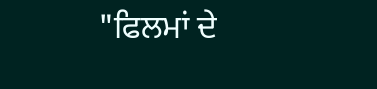"ਫਿਲਮਾਂ ਦੇ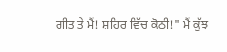ਗੀਤ ਤੇ ਮੈਂ! ਸ਼ਹਿਰ ਵਿੱਚ ਕੋਠੀ!" ਮੈਂ ਕੁੱਝ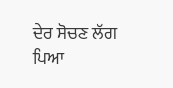ਦੇਰ ਸੋਚਣ ਲੱਗ ਪਿਆ